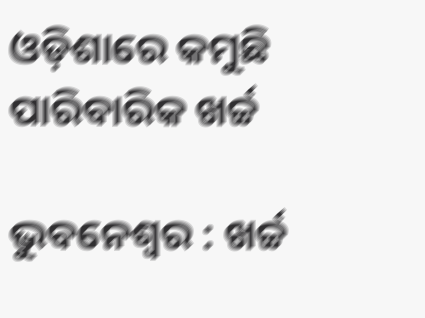ଓଡ଼ିଶାରେ କମୁଛି ପାରିବାରିକ ଖର୍ଚ୍ଚ

ଭୁବନେଶ୍ବର : ଖର୍ଚ୍ଚ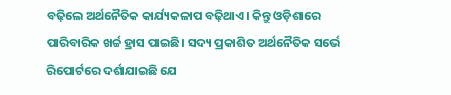ବଢ଼ିଲେ ଅର୍ଥନୈତିକ କାର୍ଯ୍ୟକଳାପ ବଢ଼ିଥାଏ। କିନ୍ତୁ ଓଡ଼ିଶାରେ ପାରିବାରିକ ଖର୍ଚ୍ଚ ହ୍ରାସ ପାଇଛି। ସଦ୍ୟ ପ୍ରକାଶିତ ଅର୍ଥନୈତିକ ସର୍ଭେ ରିପୋର୍ଟରେ ଦର୍ଶାଯାଇଛି ଯେ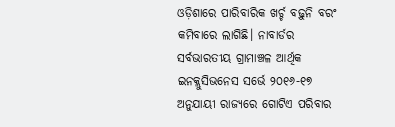ଓଡ଼ିଶାରେ ପାରିବାରିକ ଖର୍ଚ୍ଚ ବଢ଼ୁନି ବରଂ କମିବାରେ ଲାଗିଛି। ନାବାର୍ଡର ସର୍ବଭାରତୀୟ ଗ୍ରାମାଞ୍ଚଳ ଆର୍ଥିକ ଇନକ୍ଲୁସିଭନେସ ସର୍ଭେ ୨୦୧୬-୧୭ ଅନୁଯାୟୀ ରାଜ୍ୟରେ ଗୋଟିଏ ପରିବାର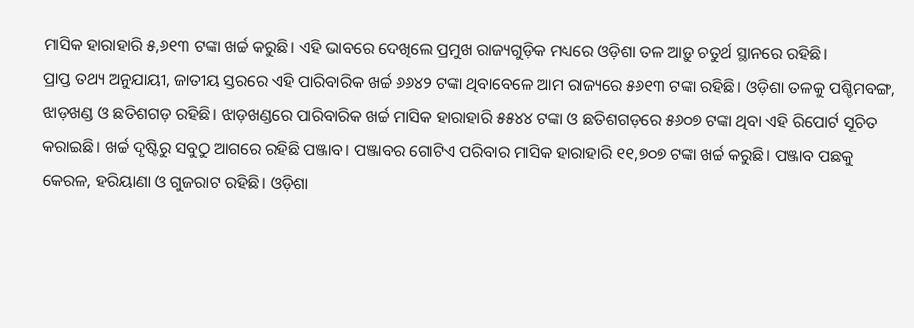ମାସିକ ହାରାହାରି ୫,୬୧୩ ଟଙ୍କା ଖର୍ଚ୍ଚ କରୁଛି। ଏହି ଭାବରେ ଦେଖିଲେ ପ୍ରମୁଖ ରାଜ୍ୟଗୁଡ଼ିକ ମଧ୍ୟରେ ଓଡ଼ିଶା ତଳ ଆଡ଼ୁ ଚତୁର୍ଥ ସ୍ଥାନରେ ରହିଛି।
ପ୍ରାପ୍ତ ତଥ୍ୟ ଅନୁଯାୟୀ, ଜାତୀୟ ସ୍ତରରେ ଏହି ପାରିବାରିକ ଖର୍ଚ୍ଚ ୬୬୪୨ ଟଙ୍କା ଥିବାବେଳେ ଆମ ରାଜ୍ୟରେ ୫୬୧୩ ଟଙ୍କା ରହିଛି। ଓଡ଼ିଶା ତଳକୁ ପଶ୍ଚିମବଙ୍ଗ, ଝାଡ଼ଖଣ୍ଡ ଓ ଛତିଶଗଡ଼ ରହିଛି। ଝାଡ଼ଖଣ୍ଡରେ ପାରିବାରିକ ଖର୍ଚ୍ଚ ମାସିକ ହାରାହାରି ୫୫୪୪ ଟଙ୍କା ଓ ଛତିଶଗଡ଼ରେ ୫୬୦୭ ଟଙ୍କା ଥିବା ଏହି ରିପୋର୍ଟ ସୂଚିତ କରାଇଛି। ଖର୍ଚ୍ଚ ଦୃଷ୍ଟିରୁ ସବୁଠୁ ଆଗରେ ରହିଛି ପଞ୍ଜାବ। ପଞ୍ଜାବର ଗୋଟିଏ ପରିବାର ମାସିକ ହାରାହାରି ୧୧,୭୦୭ ଟଙ୍କା ଖର୍ଚ୍ଚ କରୁଛି। ପଞ୍ଜାବ ପଛକୁ କେରଳ, ହରିୟାଣା ଓ ଗୁଜରାଟ ରହିଛି। ଓଡ଼ିଶା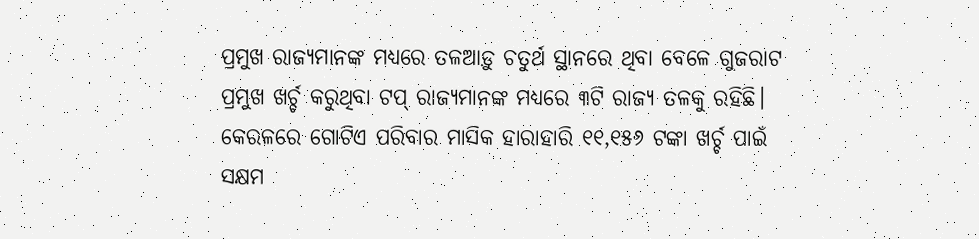ପ୍ରମୁଖ ରାଜ୍ୟମାନଙ୍କ ମଧ୍ୟରେ ତଳଆଡ଼ୁ ଚତୁର୍ଥ ସ୍ଥାନରେ ଥିବା ବେଳେ ଗୁଜରାଟ ପ୍ରମୁଖ ଖର୍ଚ୍ଚ କରୁଥିବା ଟପ୍‌ ରାଜ୍ୟମାନଙ୍କ ମଧ୍ୟରେ ୩ଟି ରାଜ୍ୟ ତଳକୁ ରହିଛି। କେରଳରେ ଗୋଟିଏ ପରିବାର ମାସିକ ହାରାହାରି ୧୧,୧୫୬ ଟଙ୍କା ଖର୍ଚ୍ଚ ପାଇଁ ସକ୍ଷମ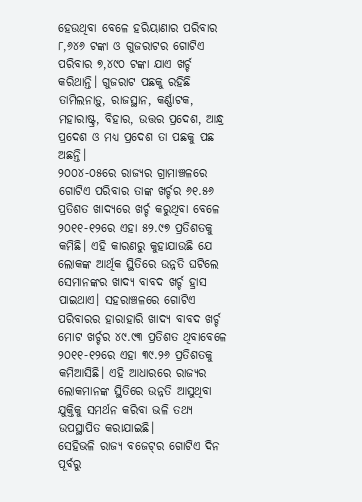ହେଉଥିବା ବେଳେ ହରିୟାଣାର ପରିବାର ୮,୬୪୬ ଟଙ୍କା ଓ ଗୁଜରାଟର ଗୋଟିଏ ପରିବାର ୭,୪୯୦ ଟଙ୍କା ଯାଏ ଖର୍ଚ୍ଚ କରିଥାନ୍ତି। ଗୁଜରାଟ ପଛକୁ ରହିଛି ତାମିଲନାଡ଼ୁ, ରାଜସ୍ଥାନ, କର୍ଣ୍ଣାଟକ, ମହାରାଷ୍ଟ୍ର, ବିହାର, ଉତ୍ତର ପ୍ରଦେଶ, ଆନ୍ଧ୍ର ପ୍ରଦେଶ ଓ ମଧ୍ୟ ପ୍ରଦେଶ ତା ପଛକୁ ପଛ ଅଛନ୍ତି।
୨୦୦୪-୦୫ରେ ରାଜ୍ୟର ଗ୍ରାମାଞ୍ଚଳରେ ଗୋଟିଏ ପରିବାର ତାଙ୍କ ଖର୍ଚ୍ଚର ୬୧.୫୬ ପ୍ରତିଶତ ଖାଦ୍ୟରେ ଖର୍ଚ୍ଚ କରୁଥିବା ବେଳେ ୨୦୧୧-୧୨ରେ ଏହା ୫୨.୯୭ ପ୍ରତିଶତକୁ କମିଛି। ଏହି କାରଣରୁ କୁହାଯାଉଛି ଯେ ଲୋକଙ୍କ ଆର୍ଥିକ ସ୍ଥିତିରେ ଉନ୍ନତି ଘଟିଲେ ସେମାନଙ୍କର ଖାଦ୍ୟ ବାବଦ ଖର୍ଚ୍ଚ ହ୍ରାସ ପାଇଥାଏ। ସହରାଞ୍ଚଳରେ ଗୋଟିଏ ପରିବାରର ହାରାହାରି ଖାଦ୍ୟ ବାବଦ ଖର୍ଚ୍ଚ ମୋଟ ଖର୍ଚ୍ଚର ୪୯.୯୩ ପ୍ରତିଶତ ଥିବାବେଳେ ୨୦୧୧-୧୨ରେ ଏହା ୩୯.୨୬ ପ୍ରତିଶତକୁ କମିଆସିଛି। ଏହି ଆଧାରରେ ରାଜ୍ୟର ଲୋକମାନଙ୍କ ସ୍ଥିତିରେ ଉନ୍ନତି ଆସୁଥିବା ଯୁକ୍ତିକୁ ସମର୍ଥନ କରିବା ଭଳି ତଥ୍ୟ ଉପସ୍ଥାପିତ କରାଯାଇଛି।
ସେହିଭଳି ରାଜ୍ୟ ବଜେଟ୍‌ର ଗୋଟିଏ ଦିନ ପୂର୍ବରୁ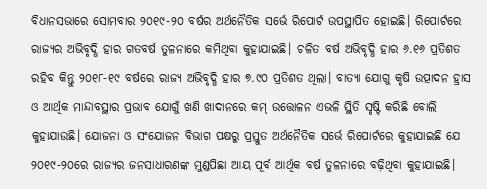ବିଧାନସଭାରେ ସୋମବାର ୨୦୧୯-୨୦ ବର୍ଷର ଅର୍ଥନୈତିକ ସର୍ଭେ ରିପୋର୍ଟ ଉପସ୍ଥାପିତ ହୋଇଛି। ରିପୋର୍ଟରେ ରାଜ୍ୟର ଅଭିବୃଦ୍ଧି ହାର ଗତବର୍ଷ ତୁଳନାରେ କମିଥିବା କୁହାଯାଇଛି। ଚଳିତ ବର୍ଷ ଅଭିବୃଦ୍ଧି ହାର ୬.୧୬ ପ୍ରତିଶତ ରହିବ କିନ୍ତୁ ୨୦୧୮-୧୯ ବର୍ଷରେ ରାଜ୍ୟ ଅଭିବୃଦ୍ଧି ହାର ୭.୯୦ ପ୍ରତିଶତ ଥିଲା। ବାତ୍ୟା ଯୋଗୁ କୃଷି ଉତ୍ପାଦନ ହ୍ରାସ ଓ ଆର୍ଥିକ ମାନ୍ଦାବସ୍ଥାର ପ୍ରଭାବ ଯୋଗୁଁ ଖଣି ଖାଦାନରେ କମ୍‌ ଉତ୍ତୋଳନ ଏଭଳି ସ୍ଥିତି ସୃଷ୍ଟି କରିଛି ବୋଲି କୁହାଯାଉଛି। ଯୋଜନା ଓ ସଂଯୋଜନ ବିଭାଗ ପକ୍ଷରୁ ପ୍ରସ୍ତୁତ ଅର୍ଥନୈତିକ ସର୍ଭେ ରିପୋର୍ଟରେ କୁହାଯାଇଛି ଯେ ୨୦୧୯-୨୦ରେ ରାଜ୍ୟର ଜନସାଧାରଣଙ୍କ ମୁଣ୍ଡପିଛା ଆୟ ପୂର୍ବ ଆର୍ଥିକ ବର୍ଷ ତୁଳନାରେ ବଢ଼ିଥିବା କୁହାଯାଇଛି।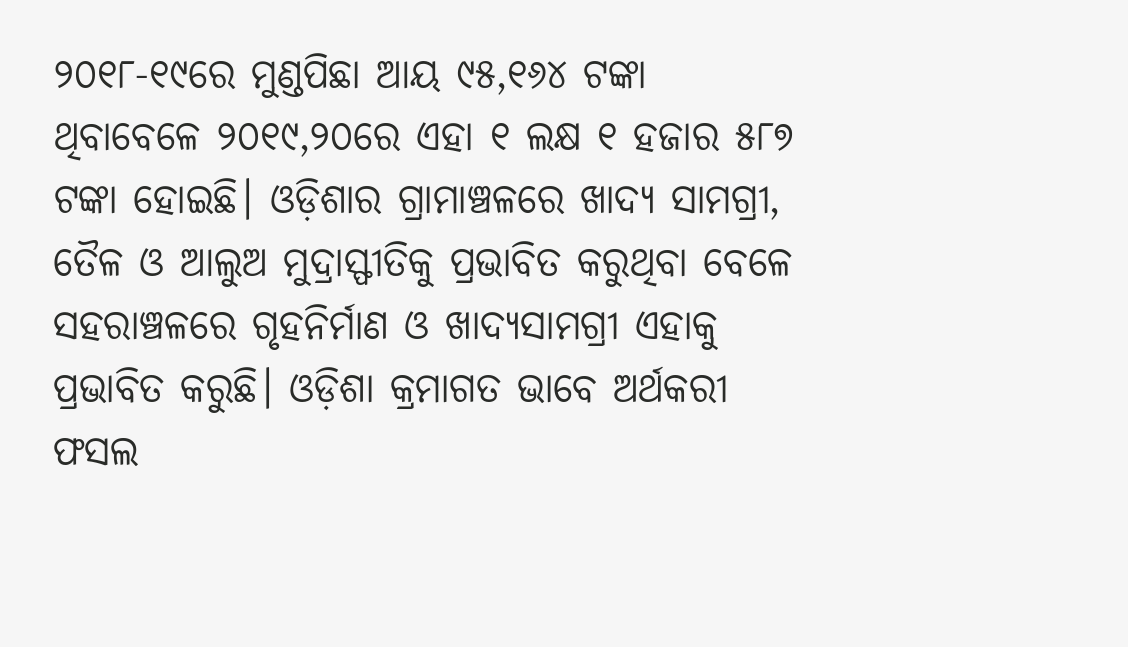୨୦୧୮-୧୯ରେ ମୁଣ୍ଡପିଛା ଆୟ ୯୫,୧୬୪ ଟଙ୍କା ଥିବାବେଳେ ୨୦୧୯,୨୦ରେ ଏହା ୧ ଲକ୍ଷ ୧ ହଜାର ୫୮୭ ଟଙ୍କା ହୋଇଛି। ଓଡ଼ିଶାର ଗ୍ରାମାଞ୍ଚଳରେ ଖାଦ୍ୟ ସାମଗ୍ରୀ, ତୈଳ ଓ ଆଲୁଅ ମୁଦ୍ରାସ୍ଫୀତିକୁ ପ୍ରଭାବିତ କରୁଥିବା ବେଳେ ସହରାଞ୍ଚଳରେ ଗୃହନିର୍ମାଣ ଓ ଖାଦ୍ୟସାମଗ୍ରୀ ଏହାକୁ ପ୍ରଭାବିତ କରୁଛି। ଓଡ଼ିଶା କ୍ରମାଗତ ଭାବେ ଅର୍ଥକରୀ ଫସଲ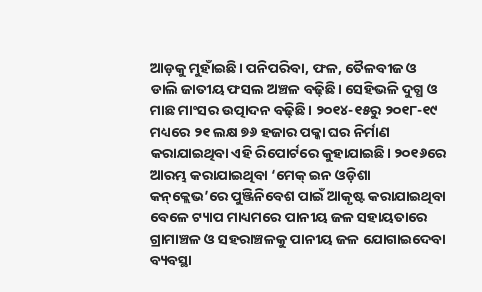ଆଡ଼କୁ ମୁହାଁଇଛି। ପନିପରିବା, ଫଳ, ତୈଳବୀଜ ଓ ଡାଲି ଜାତୀୟ ଫସଲ ଅଞ୍ଚଳ ବଢ଼ିଛି। ସେହିଭଳି ଦୁଗ୍ଧ ଓ ମାଛ ମାଂସର ଉତ୍ପାଦନ ବଢ଼ିଛି। ୨୦୧୪-୧୫ରୁ ୨୦୧୮-୧୯ ମଧ୍ୟରେ ୨୧ ଲକ୍ଷ ୭୬ ହଜାର ପକ୍କା ଘର ନିର୍ମାଣ କରାଯାଇଥିବା ଏହି ରିପୋର୍ଟରେ କୁହାଯାଇଛି। ୨୦୧୬ରେ ଆରମ୍ଭ କରାଯାଇଥିବା ‘ମେକ୍‌ ଇନ ଓଡ଼ିଶା କନ୍‌କ୍ଲେଭ’ରେ ପୁଞ୍ଜିନିବେଶ ପାଇଁ ଆକୃଷ୍ଟ କରାଯାଇଥିବା ବେଳେ ଟ୍ୟାପ ମାଧ୍ୟମରେ ପାନୀୟ ଜଳ ସହାୟତାରେ ଗ୍ରାମାଞ୍ଚଳ ଓ ସହରାଞ୍ଚଳକୁ ପାନୀୟ ଜଳ ଯୋଗାଇଦେବା ବ୍ୟବସ୍ଥା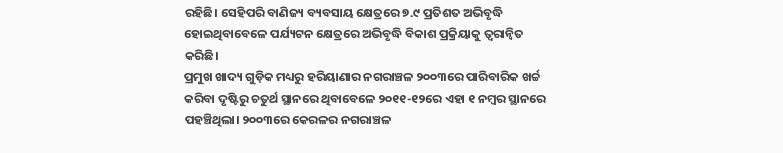ରହିଛି। ସେହିପରି ବାଣିଜ୍ୟ ବ୍ୟବସାୟ କ୍ଷେତ୍ରରେ ୭.୯ ପ୍ରତିଶତ ଅଭିବୃଦ୍ଧି ହୋଇଥିବାବେଳେ ପର୍ଯ୍ୟଟନ କ୍ଷେତ୍ରରେ ଅଭିବୃଦ୍ଧି ବିକାଶ ପ୍ରକ୍ରିୟାକୁ ତ୍ବରାନ୍ବିତ କରିଛି।
ପ୍ରମୁଖ ଖାଦ୍ୟ ଗୁଡ଼ିକ ମଧ୍ୟରୁ ହରିୟାଣାର ନଗରାଞ୍ଚଳ ୨୦୦୩ରେ ପାରିବାରିକ ଖର୍ଚ୍ଚ କରିବା ଦୃଷ୍ଟିରୁ ଚତୁର୍ଥ ସ୍ଥାନରେ ଥିବାବେଳେ ୨୦୧୧-୧୨ରେ ଏହା ୧ ନମ୍ବର ସ୍ଥାନରେ ପହଞ୍ଚିଥିଲା। ୨୦୦୩ରେ କେରଳର ନଗରାଞ୍ଚଳ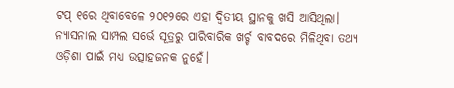ଟପ୍‌ ୧ରେ ଥିବାବେଳେ ୨୦୧୨ରେ ଏହା ଦ୍ବିତୀୟ ସ୍ଥାନକୁ ଖସି ଆସିଥିଲା। ନ୍ୟାସନାଲ ସାମ୍ପଲ ସର୍ଭେ ସୂତ୍ରରୁ ପାରିବାରିକ ଖର୍ଚ୍ଚ ବାବଦରେ ମିଳିଥିବା ତଥ୍ୟ ଓଡ଼ିଶା ପାଇଁ ମଧ୍ୟ ଉତ୍ସାହଜନକ ନୁହେଁ।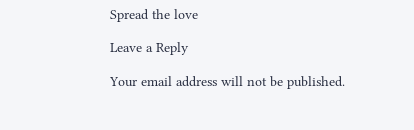Spread the love

Leave a Reply

Your email address will not be published.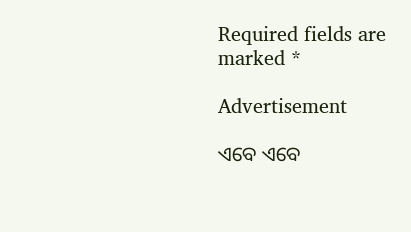Required fields are marked *

Advertisement

ଏବେ ଏବେ